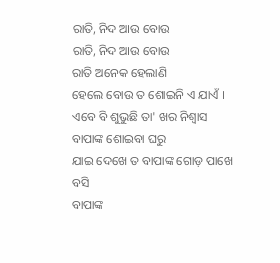ରାତି, ନିଦ ଆଉ ବୋଉ
ରାତି, ନିଦ ଆଉ ବୋଉ
ରାତି ଅନେକ ହେଲାଣି
ହେଲେ ବୋଉ ତ ଶୋଇନି ଏ ଯାଏଁ ।
ଏବେ ବି ଶୁଭୁଛି ତା' ଖର ନିଶ୍ୱାସ
ବାପାଙ୍କ ଶୋଇବା ଘରୁ
ଯାଇ ଦେଖେ ତ ବାପାଙ୍କ ଗୋଡ଼ ପାଖେ ବସି
ବାପାଙ୍କ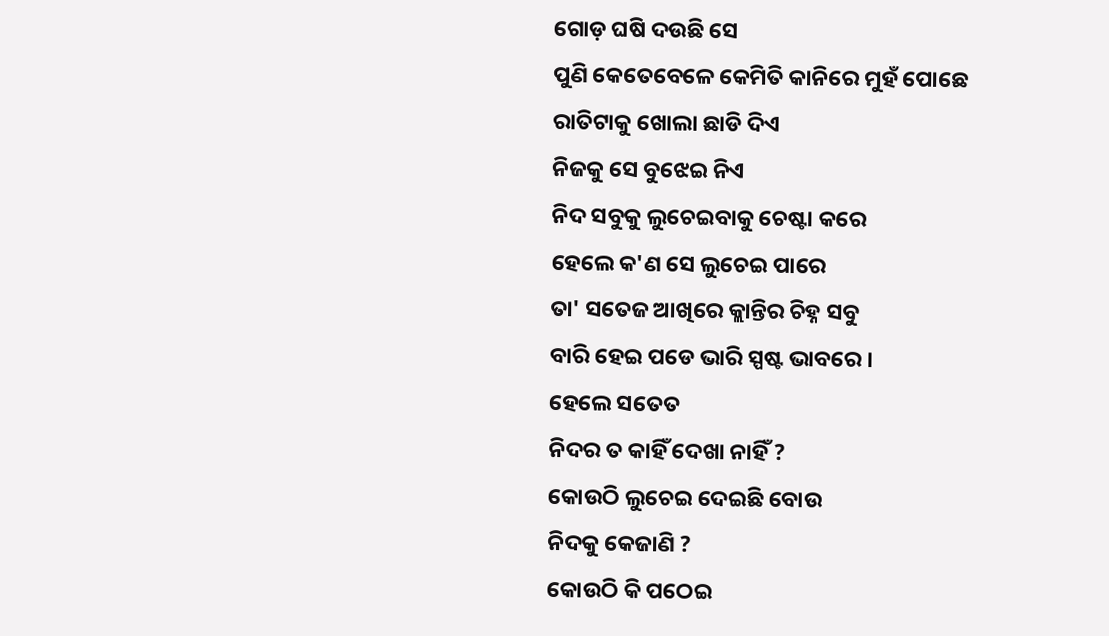ଗୋଡ଼ ଘଷି ଦଉଛି ସେ
ପୁଣି କେତେବେଳେ କେମିତି କାନିରେ ମୁହଁ ପୋଛେ
ରାତିଟାକୁ ଖୋଲା ଛାଡି ଦିଏ
ନିଜକୁ ସେ ବୁଝେଇ ନିଏ
ନିଦ ସବୁକୁ ଲୁଚେଇବାକୁ ଚେଷ୍ଟା କରେ
ହେଲେ କ'ଣ ସେ ଲୁଚେଇ ପାରେ
ତା' ସତେଜ ଆଖିରେ କ୍ଲାନ୍ତିର ଚିହ୍ନ ସବୁ
ବାରି ହେଇ ପଡେ ଭାରି ସ୍ପଷ୍ଟ ଭାବରେ ।
ହେଲେ ସତେତ
ନିଦର ତ କାହିଁ ଦେଖା ନାହିଁ ?
କୋଉଠି ଲୁଚେଇ ଦେଇଛି ବୋଉ
ନିଦକୁ କେଜାଣି ?
କୋଉଠି କି ପଠେଇ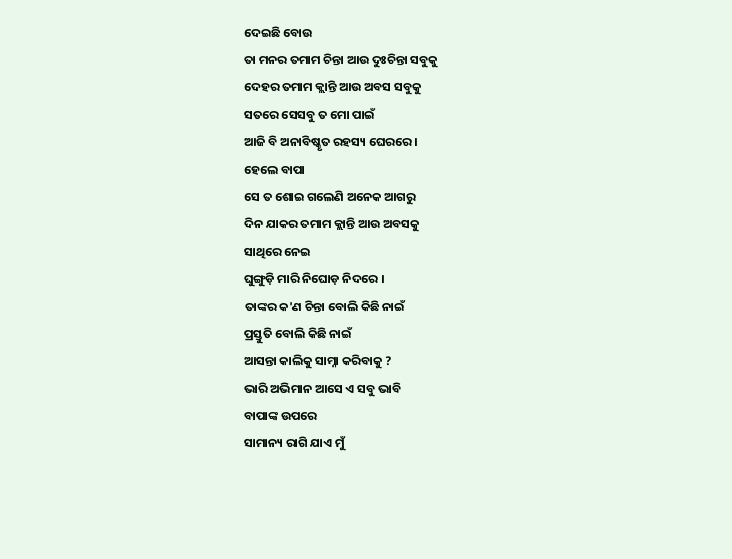ଦେଇଛି ବୋଉ
ତା ମନର ତମାମ ଚିନ୍ତା ଆଉ ଦୁଃଚିନ୍ତା ସବୁକୁ
ଦେହର ତମାମ କ୍ଲାନ୍ତି ଆଉ ଅବସ ସବୁକୁ
ସତରେ ସେସବୁ ତ ମୋ ପାଇଁ
ଆଜି ବି ଅନାବିଷ୍କୃତ ରହସ୍ୟ ଘେରରେ ।
ହେଲେ ବାପା
ସେ ତ ଶୋଇ ଗଲେଣି ଅନେକ ଆଗରୁ
ଦିନ ଯାକର ତମାମ କ୍ଲାନ୍ତି ଆଉ ଅବସକୁ
ସାଥିରେ ନେଇ
ଘୁଙ୍ଗୁଡ଼ି ମାରି ନିଘୋଡ଼ ନିଦରେ ।
ତାଙ୍କର କ'ଣ ଚିନ୍ତା ବୋଲି କିଛି ନାଇଁ
ପ୍ରସ୍ତୁତି ବୋଲି କିଛି ନାଇଁ
ଆସନ୍ତା କାଲିକୁ ସାମ୍ନା କରିବାକୁ ?
ଭାରି ଅଭିମାନ ଆସେ ଏ ସବୁ ଭାବି
ବାପାଙ୍କ ଉପରେ
ସାମାନ୍ୟ ରାଗି ଯାଏ ମୁଁ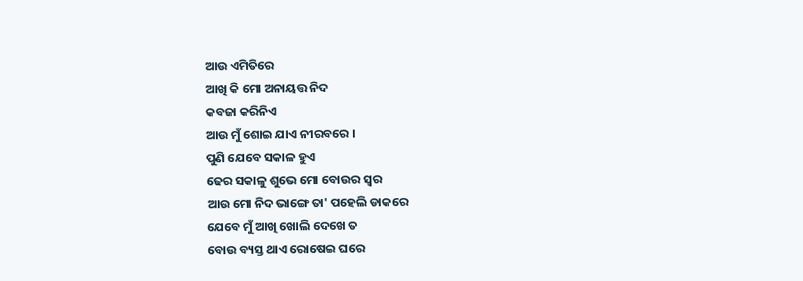ଆଉ ଏମିତିରେ
ଆଖି କି ମୋ ଅନାୟତ୍ତ ନିଦ
କବଜା କରିନିଏ
ଆଉ ମୁଁ ଶୋଇ ଯାଏ ନୀରବରେ ।
ପୁଣି ଯେବେ ସକାଳ ହୁଏ
ଢେର ସକାଳୁ ଶୁଭେ ମୋ ବୋଉର ସ୍ୱର
ଆଉ ମୋ ନିଦ ଭାଙ୍ଗେ ତା' ପହେଲି ଡାକରେ
ଯେବେ ମୁଁ ଆଖି ଖୋଲି ଦେଖେ ତ
ବୋଉ ବ୍ୟସ୍ତ ଥାଏ ରୋଷେଇ ଘରେ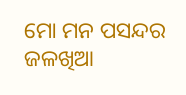ମୋ ମନ ପସନ୍ଦର ଜଳଖିଆ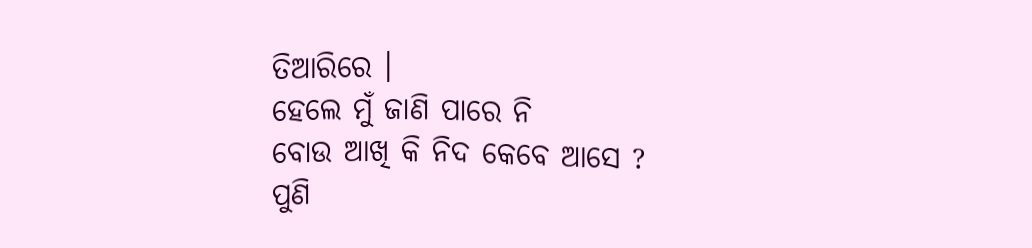ତିଆରିରେ ।
ହେଲେ ମୁଁ ଜାଣି ପାରେ ନି
ବୋଉ ଆଖି କି ନିଦ କେବେ ଆସେ ?
ପୁଣି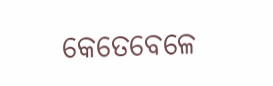କେତେବେଳେ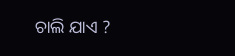ଚାଲି ଯାଏ ?